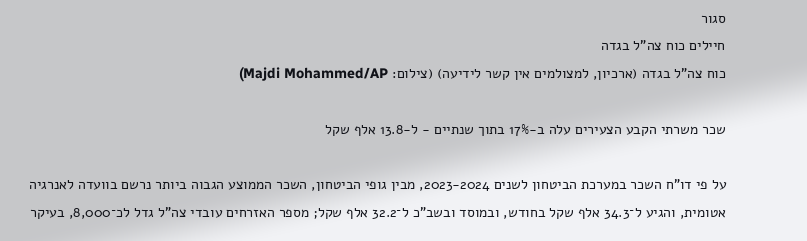סגור
חיילים כוח צה"ל בגדה
כוח צה"ל בגדה (ארכיון, למצולמים אין קשר לידיעה) (צילום: Majdi Mohammed/AP)

שכר משרתי הקבע הצעירים עלה ב-17% בתוך שנתיים - ל-13.8 אלף שקל

על פי דו"ח השכר במערכת הביטחון לשנים 2023-2024, מבין גופי הביטחון, השכר הממוצע הגבוה ביותר נרשם בוועדה לאנרגיה אטומית, והגיע ל־34.3 אלף שקל בחודש, ובמוסד ובשב"כ ל־32.2 אלף שקל; מספר האזרחים עובדי צה"ל גדל לכ־8,000, בעיקר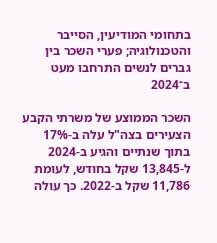בתחומי המודיעין, הסייבר והטכנולוגיה; פערי השכר בין גברים לנשים התרחבו מעט ב־2024

השכר הממוצע של משרתי הקבע הצעירים בצה"ל עלה ב-17% בתוך שנתיים והגיע ב-2024 ל-13,845 שקל בחודש, לעומת 11,786 שקל ב-2022. כך עולה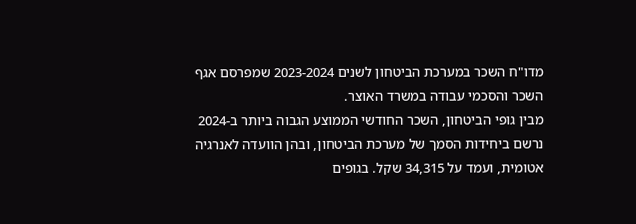מדו"ח השכר במערכת הביטחון לשנים 2023-2024 שמפרסם אגף השכר והסכמי עבודה במשרד האוצר.
מבין גופי הביטחון, השכר החודשי הממוצע הגבוה ביותר ב-2024 נרשם ביחידות הסמך של מערכת הביטחון, ובהן הוועדה לאנרגיה אטומית, ועמד על 34,315 שקל. בגופים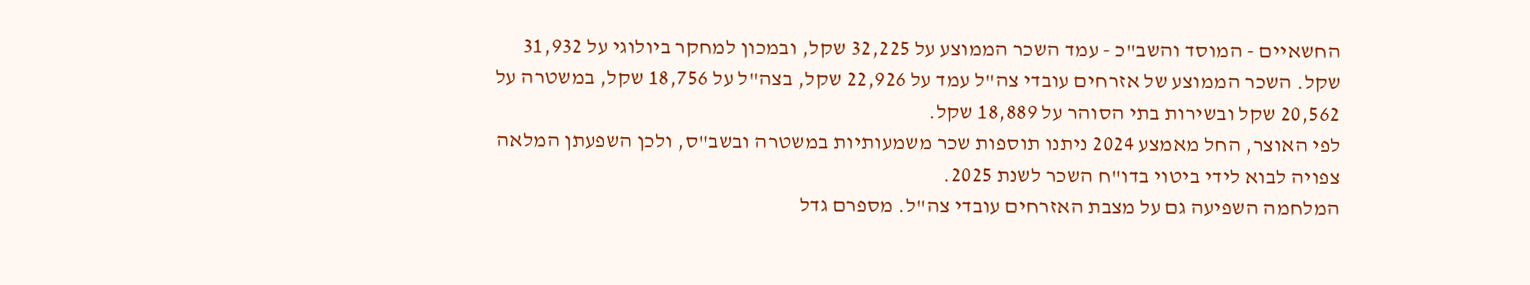החשאיים - המוסד והשב"כ - עמד השכר הממוצע על 32,225 שקל, ובמכון למחקר ביולוגי על 31,932 שקל. השכר הממוצע של אזרחים עובדי צה"ל עמד על 22,926 שקל, בצה"ל על 18,756 שקל, במשטרה על 20,562 שקל ובשירות בתי הסוהר על 18,889 שקל.
לפי האוצר, החל מאמצע 2024 ניתנו תוספות שכר משמעותיות במשטרה ובשב"ס, ולכן השפעתן המלאה צפויה לבוא לידי ביטוי בדו"ח השכר לשנת 2025.
המלחמה השפיעה גם על מצבת האזרחים עובדי צה"ל. מספרם גדל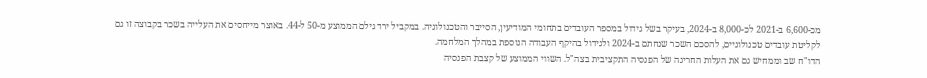מכ-6,600 ב-2021 לכ-8,000 ב-2024, בעיקר בשל גידול במספר העובדים בתחומי המודיעין, הסייבר והטכנולוגיה. במקביל ירד גילם הממוצע מ-50 ל-44. באוצר מייחסים את העלייה בשכר בקבוצה זו גם לקליטת עובדים טכנולוגיים, להסכם השכר שנחתם ב-2024 ולגידול בהיקף העבודה הנוספת במהלך המלחמה.
הדו"ח שב וממחיש גם את העלות החריגה של הפנסיה התקציבית בצה"ל. השווי הממוצע של קצבת הפנסיה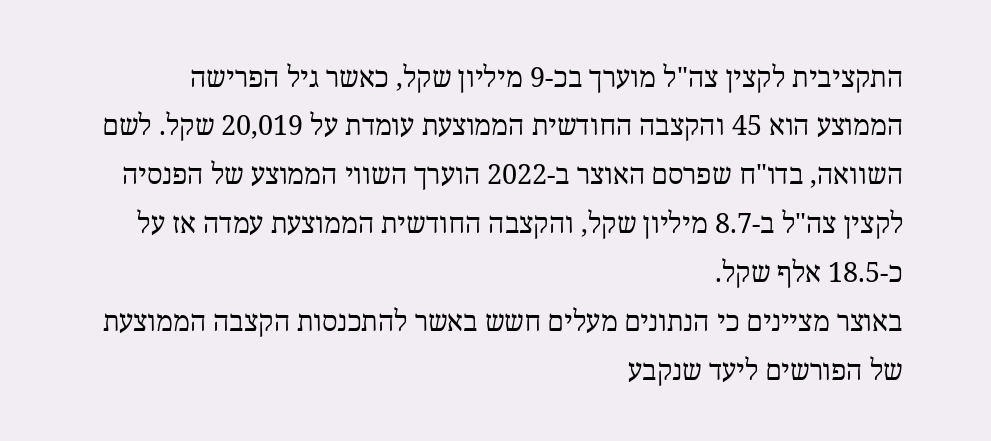התקציבית לקצין צה"ל מוערך בכ-9 מיליון שקל, כאשר גיל הפרישה הממוצע הוא 45 והקצבה החודשית הממוצעת עומדת על 20,019 שקל. לשם השוואה, בדו"ח שפרסם האוצר ב-2022 הוערך השווי הממוצע של הפנסיה לקצין צה"ל ב-8.7 מיליון שקל, והקצבה החודשית הממוצעת עמדה אז על כ-18.5 אלף שקל.
באוצר מציינים כי הנתונים מעלים חשש באשר להתכנסות הקצבה הממוצעת של הפורשים ליעד שנקבע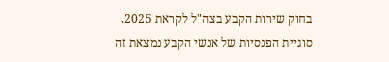בחוק שירות הקבע בצה"ל לקראת 2025. סוגיית הפנסיות של אנשי הקבע נמצאת זה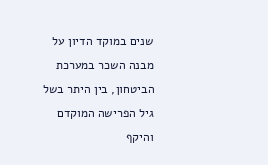שנים במוקד הדיון על מבנה השכר במערכת הביטחון, בין היתר בשל גיל הפרישה המוקדם והיקף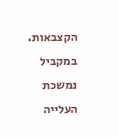הקצבאות.
במקביל נמשכת העלייה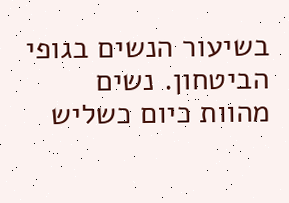בשיעור הנשים בגופי הביטחון. נשים מהוות כיום כשליש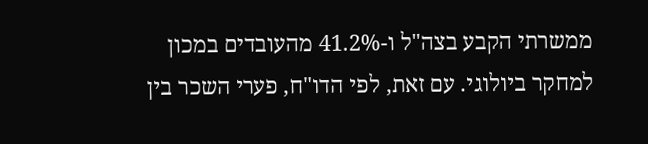ממשרתי הקבע בצה"ל ו-41.2% מהעובדים במכון למחקר ביולוגי. עם זאת, לפי הדו"ח, פערי השכר בין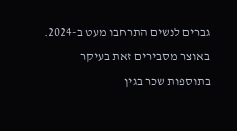גברים לנשים התרחבו מעט ב-2024. באוצר מסבירים זאת בעיקר בתוספות שכר בגין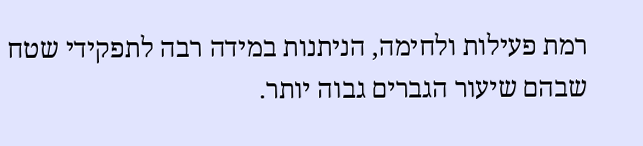רמת פעילות ולחימה, הניתנות במידה רבה לתפקידי שטח שבהם שיעור הגברים גבוה יותר.